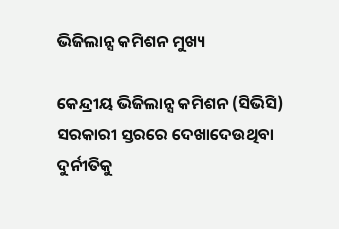ଭିଜିଲାନ୍ସ କମିଶନ ମୁଖ୍ୟ

କେନ୍ଦ୍ରୀୟ ଭିଜିଲାନ୍ସ କମିଶନ (ସିଭିସି) ସରକାରୀ ସ୍ତରରେ ଦେଖାଦେଉଥିବା ଦୁର୍ନୀତିକୁ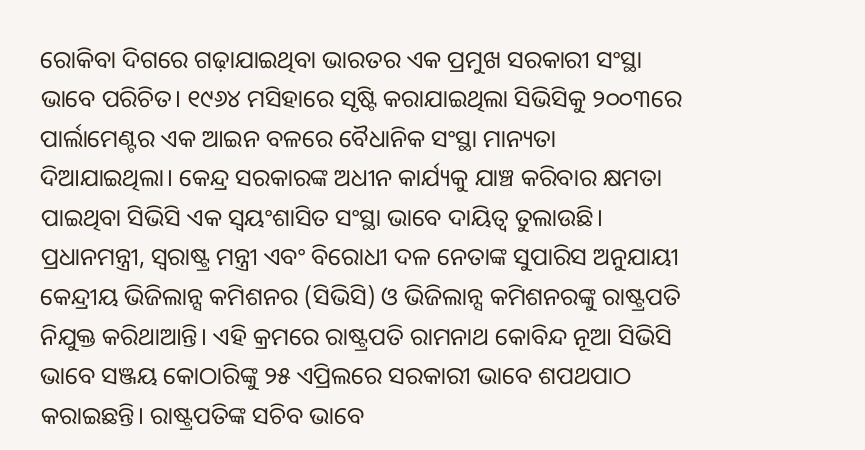ରୋକିବା ଦିଗରେ ଗଢ଼ାଯାଇଥିବା ଭାରତର ଏକ ପ୍ରମୁଖ ସରକାରୀ ସଂସ୍ଥା ଭାବେ ପରିଚିତ। ୧୯୬୪ ମସିହାରେ ସୃଷ୍ଟି କରାଯାଇଥିଲା ସିଭିସିକୁ ୨୦୦୩ରେ ପାର୍ଲାମେଣ୍ଟର ଏକ ଆଇନ ବଳରେ ବୈଧାନିକ ସଂସ୍ଥା ମାନ୍ୟତା ଦିଆଯାଇଥିଲା। କେନ୍ଦ୍ର ସରକାରଙ୍କ ଅଧୀନ କାର୍ଯ୍ୟକୁ ଯାଞ୍ଚ କରିବାର କ୍ଷମତା ପାଇଥିବା ସିଭିସି ଏକ ସ୍ବୟଂଶାସିତ ସଂସ୍ଥା ଭାବେ ଦାୟିତ୍ୱ ତୁଲାଉଛି। ପ୍ରଧାନମନ୍ତ୍ରୀ, ସ୍ବରାଷ୍ଟ୍ର ମନ୍ତ୍ରୀ ଏବଂ ବିରୋଧୀ ଦଳ ନେତାଙ୍କ ସୁପାରିସ ଅନୁଯାୟୀ କେନ୍ଦ୍ରୀୟ ଭିଜିଲାନ୍ସ କମିଶନର (ସିଭିସି) ଓ ଭିଜିଲାନ୍ସ କମିଶନରଙ୍କୁ ରାଷ୍ଟ୍ରପତି ନିଯୁକ୍ତ କରିଥାଆନ୍ତି। ଏହି କ୍ରମରେ ରାଷ୍ଟ୍ରପତି ରାମନାଥ କୋବିନ୍ଦ ନୂଆ ସିଭିସି ଭାବେ ସଞ୍ଜୟ କୋଠାରିଙ୍କୁ ୨୫ ଏପ୍ରିଲରେ ସରକାରୀ ଭାବେ ଶପଥପାଠ କରାଇଛନ୍ତି। ରାଷ୍ଟ୍ରପତିଙ୍କ ସଚିବ ଭାବେ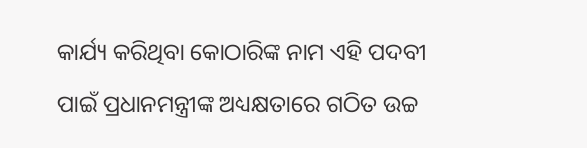କାର୍ଯ୍ୟ କରିଥିବା କୋଠାରିଙ୍କ ନାମ ଏହି ପଦବୀ ପାଇଁ ପ୍ରଧାନମନ୍ତ୍ରୀଙ୍କ ଅଧ୍ୟକ୍ଷତାରେ ଗଠିତ ଉଚ୍ଚ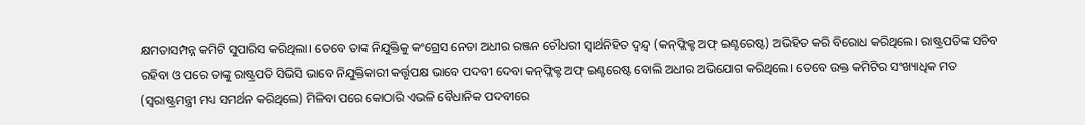କ୍ଷମତାସମ୍ପନ୍ନ କମିଟି ସୁପାରିସ କରିଥିଲା। ତେବେ ତାଙ୍କ ନିଯୁକ୍ତିକୁ କଂଗ୍ରେସ ନେତା ଅଧୀର ରଞ୍ଜନ ଚୌଧରୀ ସ୍ବାର୍ଥନିହିତ ଦ୍ୱନ୍ଦ୍ୱ (କନ୍‌ଫ୍ଲିକ୍ଟ ଅଫ୍‌ ଇଣ୍ଟରେଷ୍ଟ) ଅଭିହିତ କରି ବିରୋଧ କରିଥିଲେ। ରାଷ୍ଟ୍ରପତିଙ୍କ ସଚିବ ରହିବା ଓ ପରେ ତାଙ୍କୁ ରାଷ୍ଟ୍ରପତି ସିଭିସି ଭାବେ ନିଯୁକ୍ତିକାରୀ କର୍ତ୍ତୃପକ୍ଷ ଭାବେ ପଦବୀ ଦେବା କନ୍‌ଫ୍ଲିକ୍ଟ ଅଫ୍‌ ଇଣ୍ଟରେଷ୍ଟ ବୋଲି ଅଧୀର ଅଭିଯୋଗ କରିଥିଲେ। ତେବେ ଉକ୍ତ କମିଟିର ସଂଖ୍ୟାଧିକ ମତ (ସ୍ବରାଷ୍ଟ୍ରମନ୍ତ୍ରୀ ମଧ୍ୟ ସମର୍ଥନ କରିଥିଲେ) ମିଳିବା ପରେ କୋଠାରି ଏଭଳି ବୈଧାନିକ ପଦବୀରେ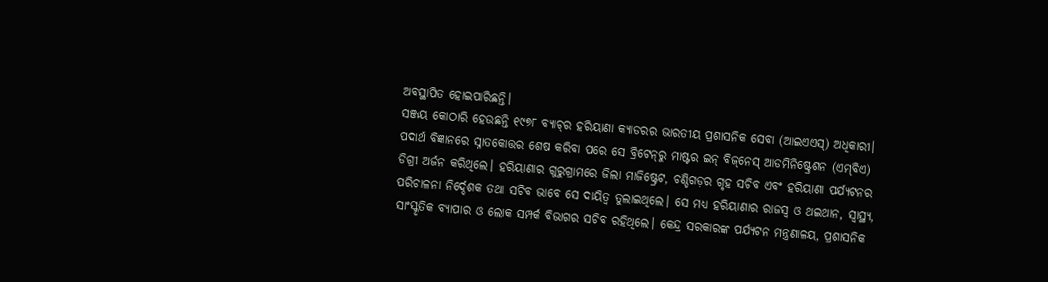ଅବସ୍ଥାପିତ ହୋଇପାରିଛନ୍ତି।
ସଞ୍ଜୟ କୋଠାରି ହେଉଛନ୍ତି ୧୯୭୮ ବ୍ୟାଚ୍‌ର ହରିୟାଣା କ୍ୟାଡରର ଭାରତୀୟ ପ୍ରଶାସନିକ ସେବା (ଆଇଏଏସ୍‌) ଅଧିକାରୀ। ପଦାର୍ଥ ବିଜ୍ଞାନରେ ସ୍ନାତକୋତ୍ତର ଶେଷ କରିବା ପରେ ସେ ବ୍ରିଟେନ୍‌ରୁ ମାଷ୍ଟର ଇନ୍‌ ବିଜ୍‌ନେସ୍‌ ଆଡମିନିଷ୍ଟ୍ରେଶନ (ଏମ୍‌ବିଏ) ଡିଗ୍ରୀ ଅର୍ଜନ କରିଥିଲେ। ହରିୟାଣାର ଗୁରୁଗ୍ରାମରେ ଜିଲା ମାଜିଷ୍ଟ୍ରେଟ, ଚଣ୍ଡିଗଡ଼ର ଗୃହ ସଚିବ ଏବଂ ହରିୟାଣା ପର୍ଯ୍ୟଟନର ପରିଚାଳନା ନିର୍ଦ୍ଦେଶକ ତଥା ସଚିବ ଭାବେ ସେ ଦାୟିତ୍ୱ ତୁଲାଇଥିଲେ। ସେ ମଧ୍ୟ ହରିୟାଣାର ରାଜସ୍ବ ଓ ଥଇଥାନ, ସ୍ବାସ୍ଥ୍ୟ, ସାଂସ୍କୃତିକ ବ୍ୟାପାର ଓ ଲୋକ ସମ୍ପର୍କ ବିଭାଗର ସଚିବ ରହିଥିଲେ। କେନ୍ଦ୍ର ସରକାରଙ୍କ ପର୍ଯ୍ୟଟନ ମନ୍ତ୍ରଣାଳୟ, ପ୍ରଶାସନିକ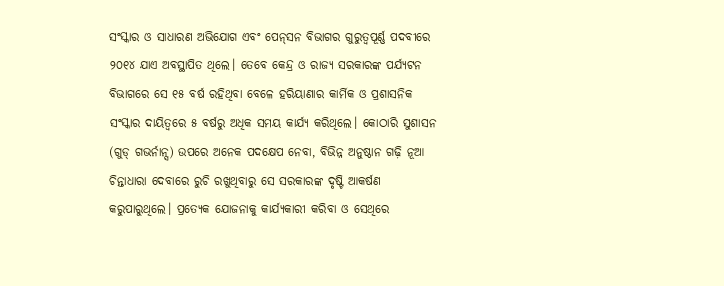ସଂସ୍କାର ଓ ସାଧାରଣ ଅଭିଯୋଗ ଏବଂ ପେନ୍‌ସନ ବିଭାଗର ଗୁରୁତ୍ୱପୂର୍ଣ୍ଣ ପଦବୀରେ ୨୦୧୪ ଯାଏ ଅବସ୍ଥାପିତ ଥିଲେ। ତେବେ କେନ୍ଦ୍ର ଓ ରାଜ୍ୟ ସରକାରଙ୍କ ପର୍ଯ୍ୟଟନ ବିଭାଗରେ ସେ ୧୫ ବର୍ଷ ରହିଥିବା ବେଳେ ହରିୟାଣାର କାର୍ମିକ ଓ ପ୍ରଶାସନିକ ସଂସ୍କାର ଦାୟିତ୍ୱରେ ୫ ବର୍ଷରୁ ଅଧିକ ସମୟ କାର୍ଯ୍ୟ କରିଥିଲେ। କୋଠାରି ସୁଶାସନ (ଗୁଡ୍‌ ଗଭର୍ନାନ୍ସ) ଉପରେ ଅନେକ ପଦକ୍ଷେପ ନେବା, ବିଭିନ୍ନ ଅନୁଷ୍ଠାନ ଗଢ଼ି ନୂଆ ଚିନ୍ତାଧାରା ଦେବାରେ ରୁଚି ରଖୁଥିବାରୁ ସେ ସରକାରଙ୍କ ଦୃଷ୍ଟି ଆକର୍ଷଣ କରୁପାରୁଥିଲେ। ପ୍ରତ୍ୟେକ ଯୋଜନାକୁ କାର୍ଯ୍ୟକାରୀ କରିବା ଓ ସେଥିରେ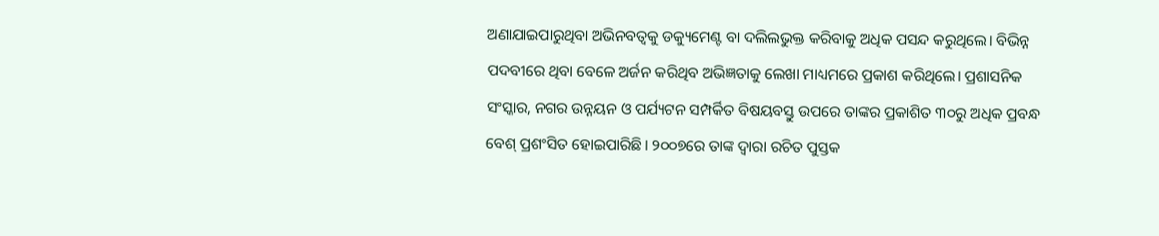ଅଣାଯାଇପାରୁଥିବା ଅଭିନବତ୍ୱକୁ ଡକ୍ୟୁମେଣ୍ଟ ବା ଦଲିଲଭୁକ୍ତ କରିବାକୁ ଅଧିକ ପସନ୍ଦ କରୁଥିଲେ। ବିଭିନ୍ନ ପଦବୀରେ ଥିବା ବେଳେ ଅର୍ଜନ କରିଥିବ ଅଭିଜ୍ଞତାକୁ ଲେଖା ମାଧ୍ୟମରେ ପ୍ରକାଶ କରିଥିଲେ। ପ୍ରଶାସନିକ ସଂସ୍କାର, ନଗର ଉନ୍ନୟନ ଓ ପର୍ଯ୍ୟଟନ ସମ୍ପର୍କିତ ବିଷୟବସ୍ତୁ ଉପରେ ତାଙ୍କର ପ୍ରକାଶିତ ୩୦ରୁ ଅଧିକ ପ୍ରବନ୍ଧ ବେଶ୍‌ ପ୍ରଶଂସିତ ହୋଇପାରିଛି। ୨୦୦୭ରେ ତାଙ୍କ ଦ୍ୱାରା ରଚିତ ପୁସ୍ତକ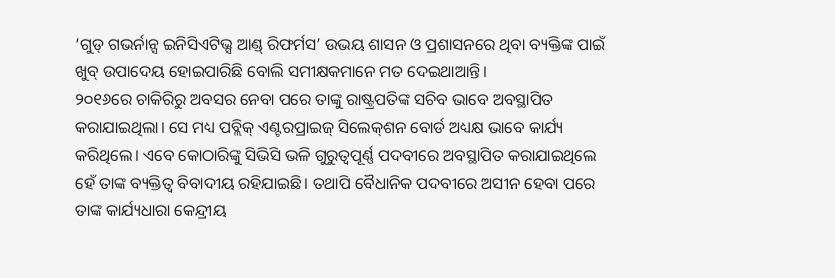‘ଗୁଡ୍‌ ଗଭର୍ନାନ୍ସ ଇନିସିଏଟିଭ୍ସ ଆଣ୍ଡ୍‌ ରିଫର୍ମସ’ ଉଭୟ ଶାସନ ଓ ପ୍ରଶାସନରେ ଥିବା ବ୍ୟକ୍ତିଙ୍କ ପାଇଁ ଖୁବ୍‌ ଉପାଦେୟ ହୋଇପାରିଛି ବୋଲି ସମୀକ୍ଷକମାନେ ମତ ଦେଇଥାଆନ୍ତି।
୨୦୧୬ରେ ଚାକିରିରୁ ଅବସର ନେବା ପରେ ତାଙ୍କୁ ରାଷ୍ଟ୍ରପତିଙ୍କ ସଚିବ ଭାବେ ଅବସ୍ଥାପିତ କରାଯାଇଥିଲା। ସେ ମଧ୍ୟ ପବ୍ଲିକ୍‌ ଏଣ୍ଟରପ୍ରାଇଜ୍‌ ସିଲେକ୍‌ଶନ ବୋର୍ଡ ଅଧ୍ୟକ୍ଷ ଭାବେ କାର୍ଯ୍ୟ କରିଥିଲେ। ଏବେ କୋଠାରିଙ୍କୁ ସିଭିସି ଭଳି ଗୁରୁତ୍ୱପୂର୍ଣ୍ଣ ପଦବୀରେ ଅବସ୍ଥାପିତ କରାଯାଇଥିଲେ ହେଁ ତାଙ୍କ ବ୍ୟକ୍ତିତ୍ୱ ବିବାଦୀୟ ରହିଯାଇଛି। ତଥାପି ବୈଧାନିକ ପଦବୀରେ ଅସୀନ ହେବା ପରେ ତାଙ୍କ କାର୍ଯ୍ୟଧାରା କେନ୍ଦ୍ରୀୟ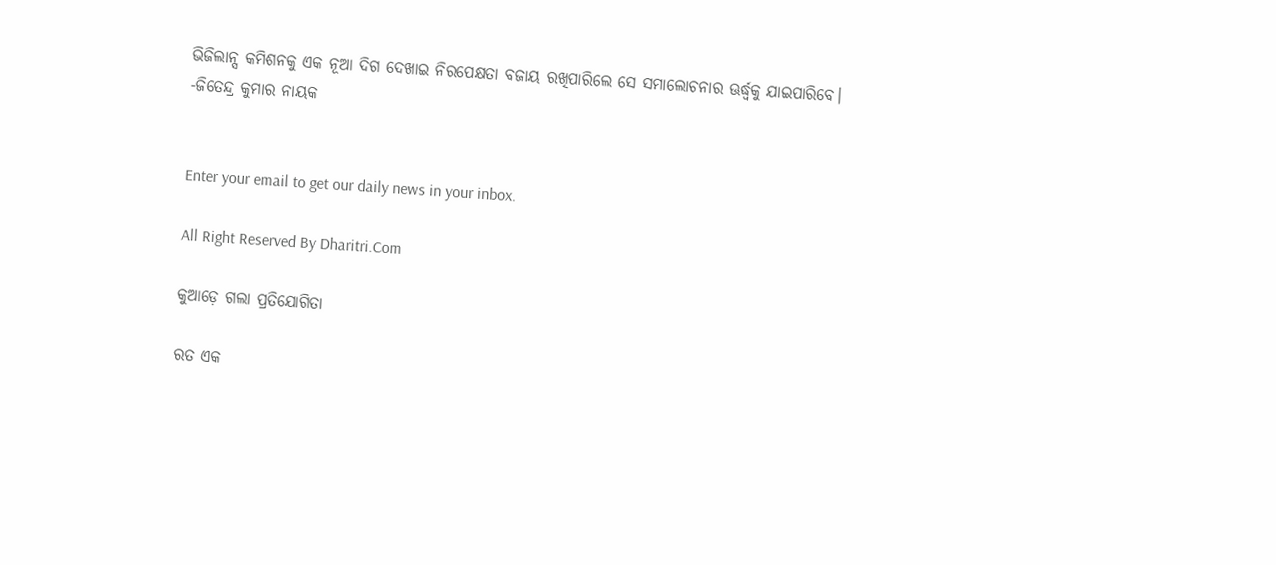ଭିଜିଲାନ୍ସ କମିଶନକୁ ଏକ ନୂଆ ଦିଗ ଦେଖାଇ ନିରପେକ୍ଷତା ବଜାୟ ରଖିପାରିଲେ ସେ ସମାଲୋଚନାର ଊର୍ଦ୍ଧ୍ୱକୁ ଯାଇପାରିବେ।
-ଜିତେନ୍ଦ୍ର କୁମାର ନାୟକ


Enter your email to get our daily news in your inbox.

All Right Reserved By Dharitri.Com

କୁଆଡ଼େ ଗଲା ପ୍ରତିଯୋଗିତା

ରତ ଏକ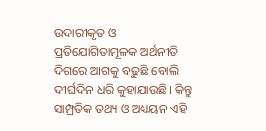ଉଦାରୀକୃତ ଓ ପ୍ରତିଯୋଗିତାମୂଳକ ଅର୍ଥନୀତି ଦିଗରେ ଆଗକୁ ବଢୁଛି ବୋଲି ଦୀର୍ଘଦିନ ଧରି କୁହାଯାଉଛି। କିନ୍ତୁ ସାମ୍ପ୍ରତିକ ତଥ୍ୟ ଓ ଅଧ୍ୟୟନ ଏହି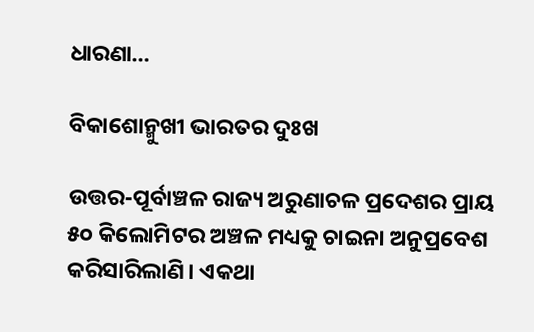ଧାରଣା…

ବିକାଶୋନ୍ମୁଖୀ ଭାରତର ଦୁଃଖ

ଉତ୍ତର-ପୂର୍ବାଞ୍ଚଳ ରାଜ୍ୟ ଅରୁଣାଚଳ ପ୍ରଦେଶର ପ୍ରାୟ ୫୦ କିଲୋମିଟର ଅଞ୍ଚଳ ମଧ୍ୟକୁ ଚାଇନା ଅନୁପ୍ରବେଶ କରିସାରିଲାଣି। ଏକଥା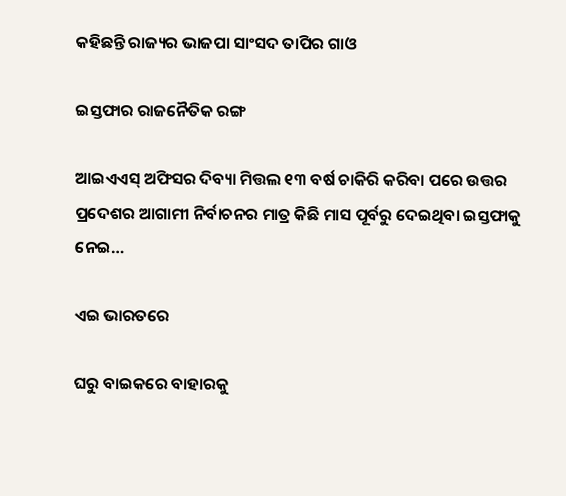କହିଛନ୍ତି ରାଜ୍ୟର ଭାଜପା ସାଂସଦ ତାପିର ଗାଓ

ଇସ୍ତଫାର ରାଜନୈତିକ ରଙ୍ଗ

ଆଇଏଏସ୍‌ ଅଫିସର ଦିବ୍ୟା ମିତ୍ତଲ ୧୩ ବର୍ଷ ଚାକିରି କରିବା ପରେ ଉତ୍ତର ପ୍ରଦେଶର ଆଗାମୀ ନିର୍ବାଚନର ମାତ୍ର କିଛି ମାସ ପୂର୍ବରୁ ଦେଇଥିବା ଇସ୍ତଫାକୁ ନେଇ…

ଏଇ ଭାରତରେ

ଘରୁ ବାଇକରେ ବାହାରକୁ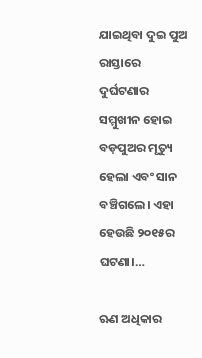ଯାଇଥିବା ଦୁଇ ପୁଅ ରାସ୍ତାରେ ଦୁର୍ଘଟଣାର ସମ୍ମୁଖୀନ ହୋଇ ବଡ଼ପୁଅର ମୃତ୍ୟୁ ହେଲା ଏବଂ ସାନ ବଞ୍ଚିଗଲେ। ଏହା ହେଉଛି ୨୦୧୫ର ଘଟଣା।…

ଋଣ ଅଧିକାର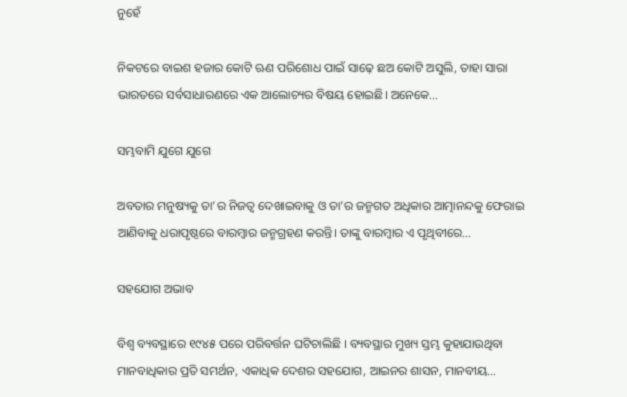ନୁହେଁ

ନିକଟରେ ବାଇଶ ହଜାର କୋଟି ଋଣ ପରିଶୋଧ ପାଇଁ ସାଢ଼େ ଛଅ କୋଟି ଅସୁଲି, ତାହା ସାରା ଭାରତରେ ସର୍ବସାଧାରଣରେ ଏକ ଆଲୋଚ୍ୟର ବିଷୟ ହୋଇଛି। ଅନେକେ…

ସମ୍ଭବାମି ଯୁଗେ ଯୁଗେ

ଅବତାର ମନୁଷ୍ୟକୁ ତା’ର ନିଜତ୍ୱ ଦେଖାଇବାକୁ ଓ ତା’ର ଜନ୍ମଗତ ଅଧିକାର ଆତ୍ମାନନ୍ଦକୁ ଫେରାଇ ଆଣିବାକୁ ଧରାପୃଷ୍ଠରେ ବାରମ୍ବାର ଜନ୍ମଗ୍ରହଣ କରନ୍ତି। ତାଙ୍କୁ ବାରମ୍ବାର ଏ ପୃଥିବୀରେ…

ସହଯୋଗ ଅଭାବ

ବିଶ୍ୱ ବ୍ୟବସ୍ଥାରେ ୧୯୪୫ ପରେ ପରିବର୍ତ୍ତନ ଘଟିଚାଲିଛି । ବ୍ୟବସ୍ଥାର ମୁଖ୍ୟ ସ୍ତମ୍ଭ କୁହାଯାଉଥିବା ମାନବାଧିକାର ପ୍ରତି ସମର୍ଥନ, ଏକାଧିକ ଦେଶର ସହଯୋଗ, ଆଇନର ଶାସନ, ମାନବୀୟ…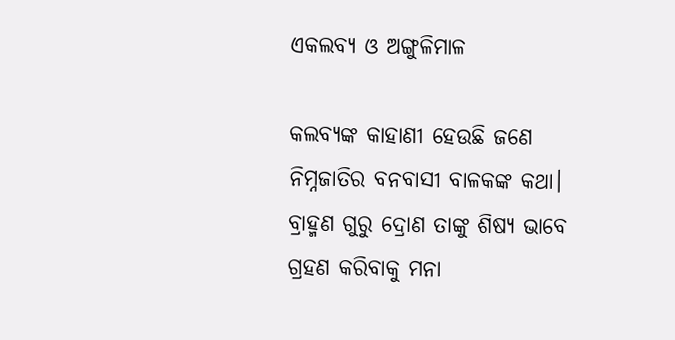ଏକଲବ୍ୟ ଓ ଅଙ୍ଗୁଳିମାଳ

କଲବ୍ୟଙ୍କ କାହାଣୀ ହେଉଛି ଜଣେ ନିମ୍ନଜାତିର ବନବାସୀ ବାଳକଙ୍କ କଥା। ବ୍ରାହ୍ମଣ ଗୁରୁ ଦ୍ରୋଣ ତାଙ୍କୁ ଶିଷ୍ୟ ଭାବେ ଗ୍ରହଣ କରିବାକୁ ମନା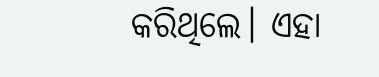କରିଥିଲେ। ଏହା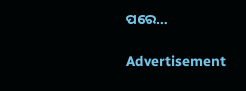ପରେ…

Advertisement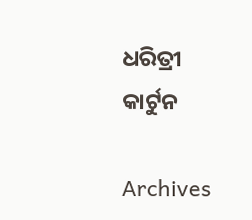ଧରିତ୍ରୀ କାର୍ଟୁନ

Archives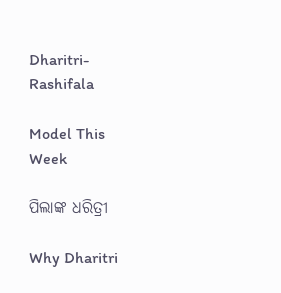Dharitri-Rashifala

Model This Week

ପିଲାଙ୍କ ଧରିତ୍ରୀ

Why Dharitri